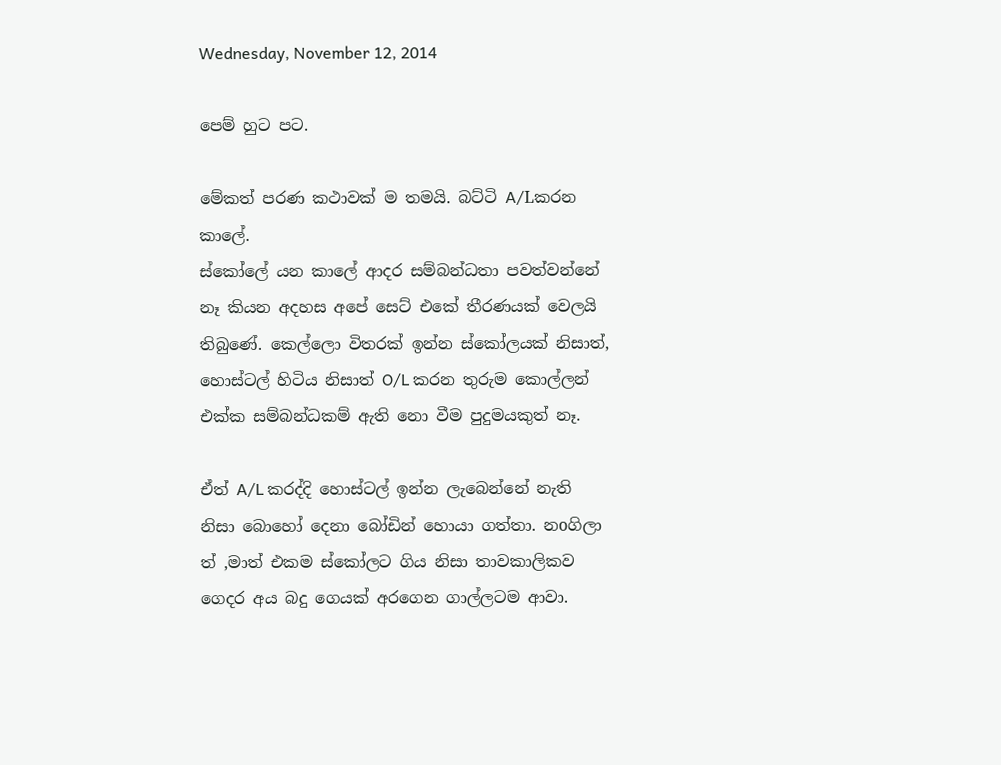Wednesday, November 12, 2014

පෙම් හුට පට.

මේකත් පරණ කථාවක් ම තමයි. බට්ටි A/Lකරන කාලේ.
ස්කෝලේ යන කාලේ ආදර සම්බන්ධතා පවත්වන්නේ නෑ කියන අදහස අපේ සෙට් එකේ තීරණයක් වෙලයි තිබුණේ. කෙල්ලො විතරක් ඉන්න ස්කෝලයක් නිසාත්, හොස්ටල් හිටිය නිසාත් O/L කරන තුරුම කොල්ලන් එක්ක සම්බන්ධකම් ඇති නො වීම පුදුමයකුත් නෑ.

ඒත් A/L කරද්දි හොස්ටල් ඉන්න ලැබෙන්නේ නැති නිසා බොහෝ දෙනා බෝඩින් හොයා ගත්තා. නoගිලා ත් ,මාත් එකම ස්කෝලට ගිය නිසා තාවකාලිකව ගෙදර අය බදු ගෙයක් අරගෙන ගාල්ලටම ආවා.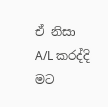ඒ නිසා A/L කරද්දි මට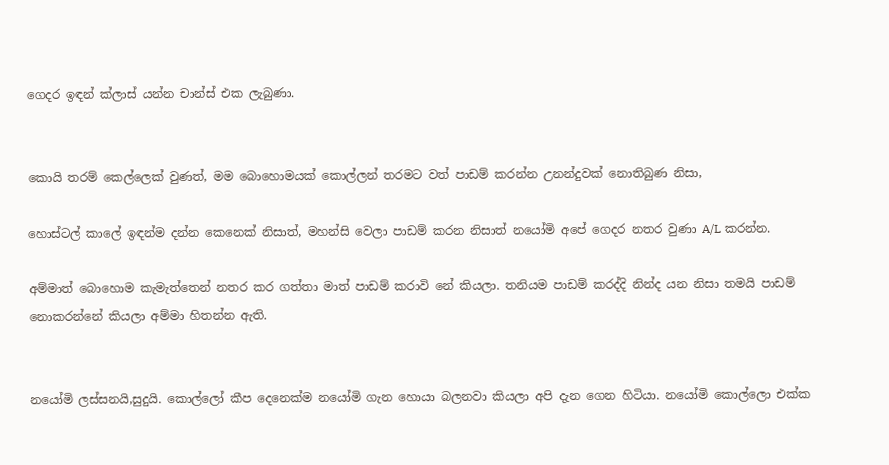ගෙදර ඉඳන් ක්ලාස් යන්න චාන්ස් එක ලැබුණා.


කොයි තරම් කෙල්ලෙක් වුණත්, මම බොහොමයක් කොල්ලන් තරමට වත් පාඩම් කරන්න උනන්දුවක් නොතිබුණ නිසා,

හොස්ටල් කාලේ ඉඳන්ම දන්න කෙනෙක් නිසාත්, මහන්සි වෙලා පාඩම් කරන නිසාත් නයෝමි අපේ ගෙදර නතර වුණා A/L කරන්න.

අම්මාත් බොහොම කැමැත්තෙන් නතර කර ගත්තා මාත් පාඩම් කරාවි නේ කියලා. තනියම පාඩම් කරද්දි නින්ද යන නිසා තමයි පාඩම් නොකරන්නේ කියලා අම්මා හිතන්න ඇති.


නයෝමි ලස්සනයි,සුදුයි. කොල්ලෝ කීප දෙනෙක්ම නයෝමි ගැන හොයා බලනවා කියලා අපි දැන ගෙන හිටියා. නයෝමි කොල්ලො එක්ක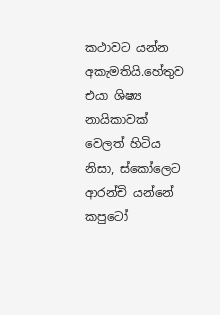කථාවට යන්න අකැමතියි.හේතුව එයා ශිෂ්‍ය නායිකාවක් වෙලත් හිටිය නිසා, ස්කෝලෙට ආරන්චි යන්නේ කපුටෝ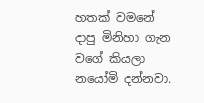හතක් වමනේ දාපු මිනිහා ගැන වගේ කියලා නයෝමි දන්නවා.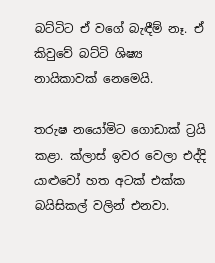බට්ටිට ඒ වගේ බැඳීම් නෑ. ඒ කිවුවේ බට්ටි ශිෂ්‍ය නායිකාවක් නෙමෙයි.

තරුෂ නයෝමිට ගොඩාක් ට්‍රයි කළා. ක්ලාස් ඉවර වෙලා එද්දි යාළුවෝ හත අටක් එක්ක බයිසිකල් වලින් එනවා.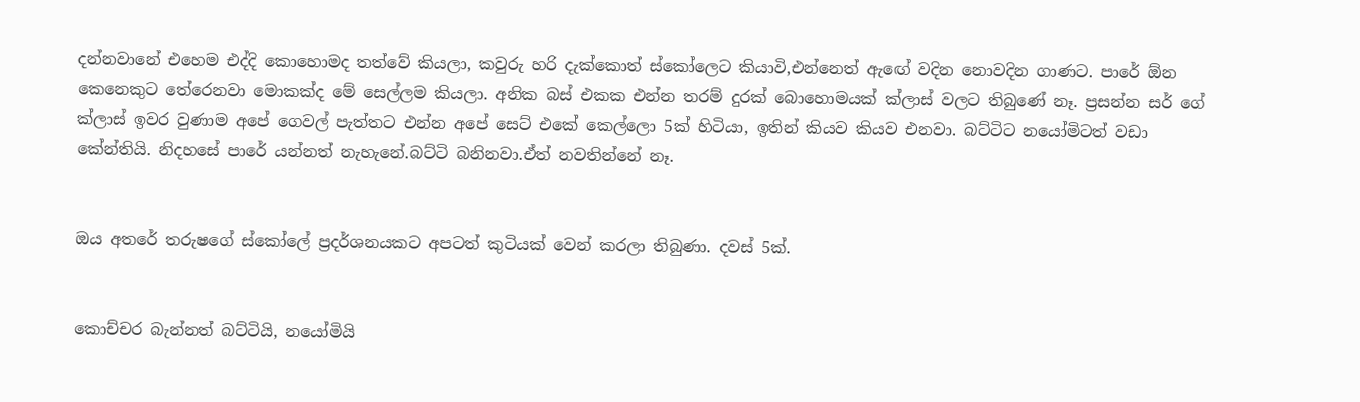දන්නවානේ එහෙම එද්දි කොහොමද තත්වේ කියලා, කවුරු හරි දැක්කොත් ස්කෝලෙට කියාවි,එන්නෙත් ඇඟේ වදින නොවදින ගාණට. පාරේ ඕන කෙනෙකුට තේරෙනවා මොකක්ද මේ සෙල්ලම කියලා. අනික බස් එකක එන්න තරම් දුරක් බොහොමයක් ක්ලාස් වලට තිබුණේ නෑ. ප්‍රසන්න සර් ගේ ක්ලාස් ඉවර වුණාම අපේ ගෙවල් පැත්තට එන්න අපේ සෙට් එකේ කෙල්ලො 5ක් හිටියා, ඉතින් කියව කියව එනවා. බට්ටිට නයෝමිටත් වඩා කේන්තියි. නිදහසේ පාරේ යන්නත් නැහැනේ.බට්ටි බනිනවා.ඒත් නවතින්නේ නෑ.


ඔය අතරේ තරුෂගේ ස්කෝලේ ප්‍රදර්ශනයකට අපටත් කුටියක් වෙන් කරලා තිබුණා. දවස් 5ක්.


කොච්චර බැන්නත් බට්ටියි, නයෝමියි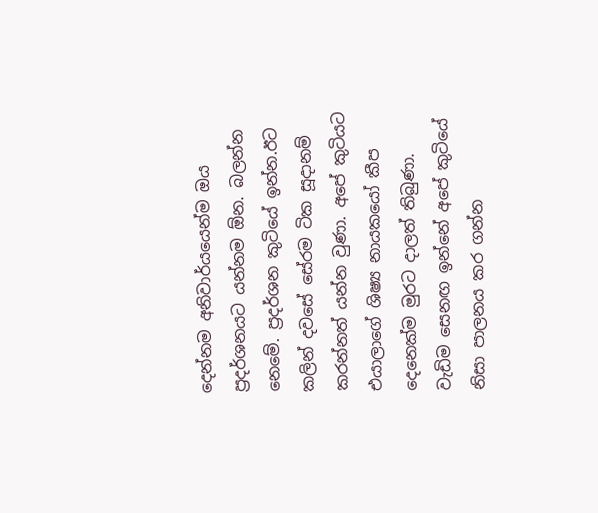දෙන්නම අනිවාර්යයෙන්ම ඔය ප්‍රදර්ශනයට යන්නම ඕන. බලන්න නෙමේ. ප්‍රදර්ශන කුටියේ ඉන්න.ඊට කලින් දවසේ සේරම ටික සූදානම් කරන්නත් යන්න වුණා. අපේ කුටියට එයාලාගේ ශිෂ්‍ය නායකයෝ කීප දෙනෙක්ම මුරට දාලත් තිබුණා. වැඩිම සෙනඟ ඉන්නේ අපේ කුටියේ නිසා පාලනය කර ගන්න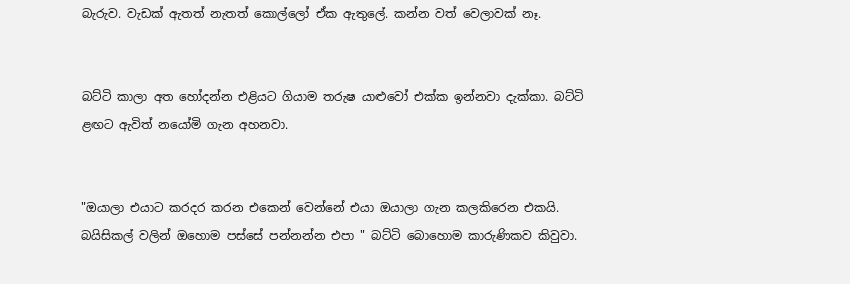බැරුව. වැඩක් ඇතත් නැතත් කොල්ලෝ ඒක ඇතුලේ. කන්න වත් වෙලාවක් නෑ.


බට්ටි කාලා අත හෝදන්න එළියට ගියාම තරුෂ යාළුවෝ එක්ක ඉන්නවා දැක්කා. බට්ටි ළඟට ඇවිත් නයෝමි ගැන අහනවා.


"ඔයාලා එයාට කරදර කරන එකෙන් වෙන්නේ එයා ඔයාලා ගැන කලකිරෙන එකයි. බයිසිකල් වලින් ඔහොම පස්සේ පන්නන්න එපා " බට්ටි බොහොම කාරුණිකව කිවුවා.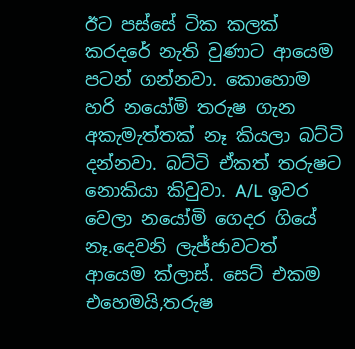ඊට පස්සේ ටික කලක් කරදරේ නැති වුණාට ආයෙම පටන් ගන්නවා. කොහොම හරි නයෝමි තරුෂ ගැන අකැමැත්තක් නෑ කියලා බට්ටි දන්නවා. බට්ටි ඒකත් තරුෂට නොකියා කිවුවා. A/L ඉවර වෙලා නයෝමි ගෙදර ගියේ නෑ.දෙවනි ලැජ්ජාවටත් ආයෙම ක්ලාස්. සෙට් එකම එහෙමයි,තරුෂ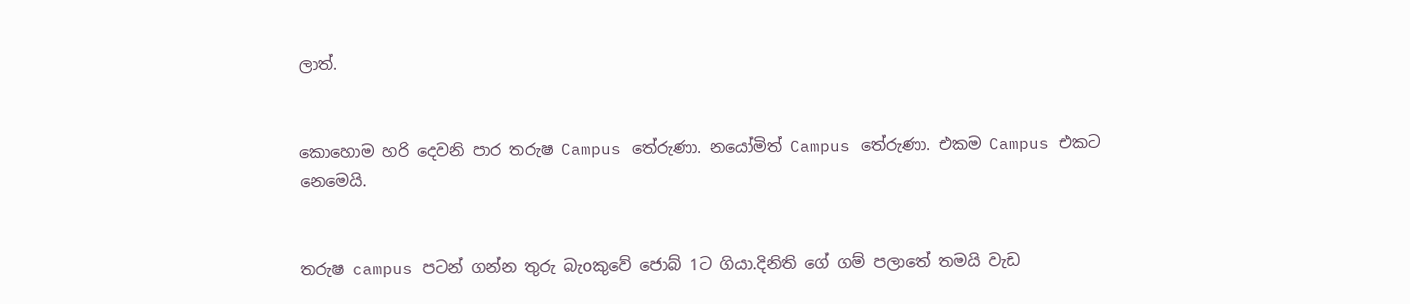ලාත්.


කොහොම හරි දෙවනි පාර තරුෂ Campus තේරුණා. නයෝමිත් Campus තේරුණා. එකම Campus එකට නෙමෙයි.


තරුෂ campus පටන් ගන්න තුරු බැoකුවේ ජොබ් 1ට ගියා.දිනිති ගේ ගම් පලාතේ තමයි වැඩ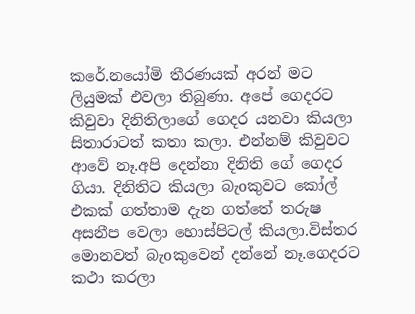කරේ.නයෝමි තීරණයක් අරන් මට ලියුමක් එවලා තිබුණා. අපේ ගෙදරට කිවුවා දිනිතිලාගේ ගෙදර යනවා කියලා සිතාරාටත් කතා කලා. එන්නම් කිවුවට ආවේ නෑ.අපි දෙන්නා දිනිති ගේ ගෙදර ගියා. දිනිතිට කියලා බැoකුවට කෝල් එකක් ගත්තාම දැන ගත්තේ තරුෂ අසනීප වෙලා හොස්පිටල් කියලා.විස්තර මොනවත් බැoකුවෙන් දන්නේ නෑ.ගෙදරට කථා කරලා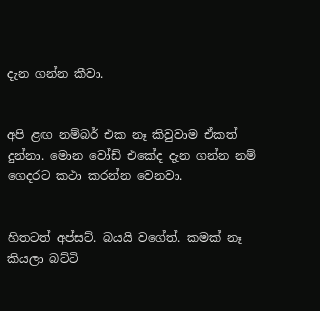දැන ගන්න කීවා.


අපි ළඟ නම්බර් එක නෑ කිවුවාම ඒකත් දුන්නා. මොන වෝඩ් එකේද දැන ගන්න නම් ගෙදරට කථා කරන්න වෙනවා.


හිතටත් අප්සට්. බයයි වගේත්. කමක් නෑ කියලා බට්ටි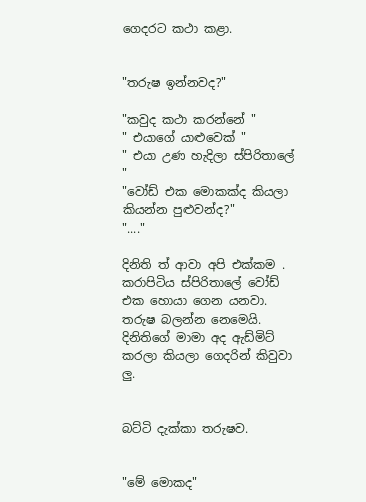ගෙදරට කථා කළා.


"තරුෂ ඉන්නවද?"

"කවුද කථා කරන්නේ "
" එයාගේ යාළුවෙක් "
" එයා උණ හැදිලා ස්පිරිතාලේ "
"වෝඩ් එක මොකක්ද කියලා කියන්න පුළුවන්ද?"
"...."

දිනිති ත් ආවා අපි එක්කම . කරාපිටිය ස්පිරිතාලේ වෝඩ් එක හොයා ගෙන යනවා. තරුෂ බලන්න නෙමෙයි. දිනිතිගේ මාමා අද ඇඩ්මිට් කරලා කියලා ගෙදරින් කිවුවා ලු.


බට්ටි දැක්කා තරුෂව.


"මේ මොකද"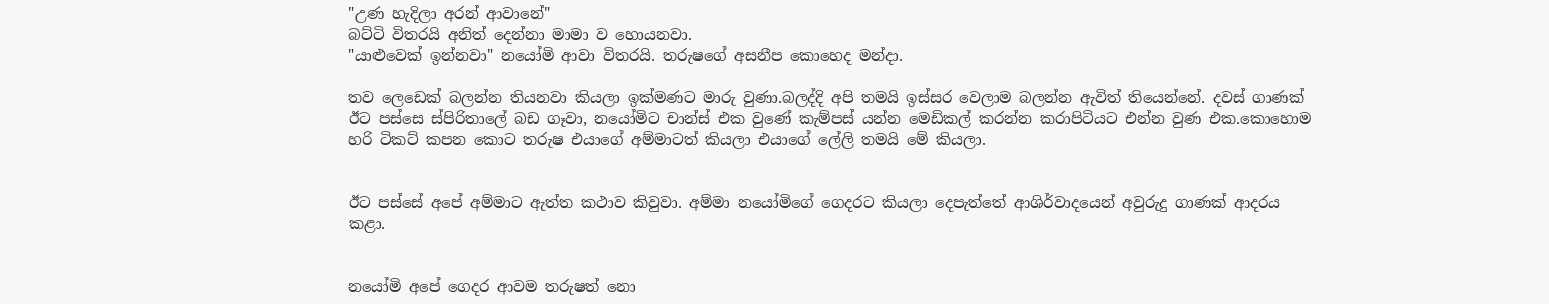"උණ හැදිලා අරන් ආවානේ"
බට්ටි විතරයි අනිත් දෙන්නා මාමා ව හොයනවා.
"යාළුවෙක් ඉන්නවා" නයෝමි ආවා විතරයි. තරුෂගේ අසනීප කොහෙද මන්දා.

තව ලෙඩෙක් බලන්න තියනවා කියලා ඉක්මණට මාරු වුණා.බලද්දි අපි තමයි ඉස්සර වෙලාම බලන්න ඇවිත් තියෙන්නේ. දවස් ගාණක් ඊට පස්සෙ ස්පිරිතාලේ බඩ ගෑවා, නයෝමිට චාන්ස් එක වුණේ කැම්පස් යන්න මෙඩිකල් කරන්න කරාපිටියට එන්න වුණ එක.කොහොම හරි ටිකට් කපන කොට තරුෂ එයාගේ අම්මාටත් කියලා එයාගේ ලේලි තමයි මේ කියලා.


ඊට පස්සේ අපේ අම්මාට ඇත්ත කථාව කිවුවා. අම්මා නයෝමිගේ ගෙදරට කියලා දෙපැත්තේ ආශිර්වාදයෙන් අවුරුදු ගාණක් ආදරය කළා.


නයෝමි අපේ ගෙදර ආවම තරුෂත් නො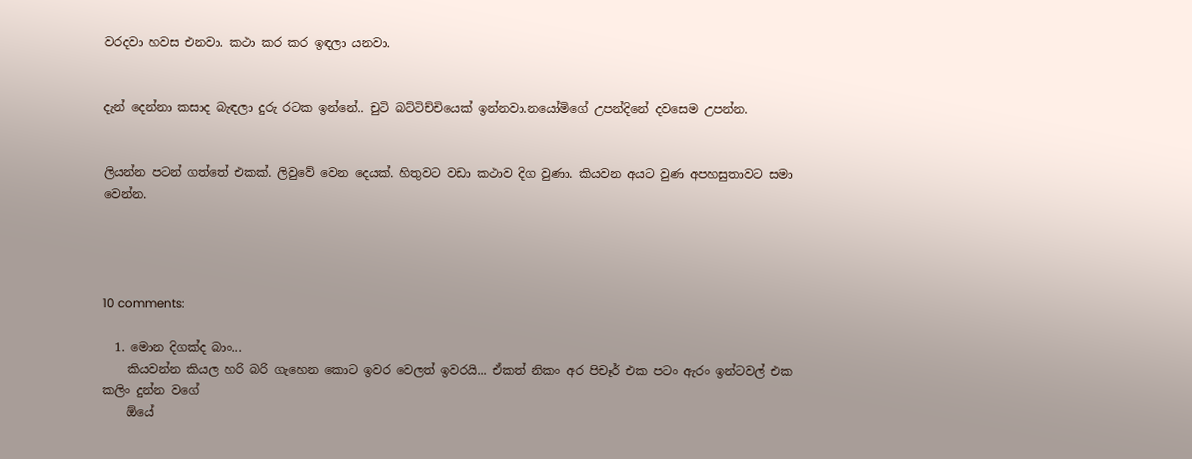වරදවා හවස එනවා. කථා කර කර ඉඳලා යනවා.


දැන් දෙන්නා කසාද බැඳලා දුරු රටක ඉන්නේ.. චුටි බට්ටිච්චියෙක් ඉන්නවා.නයෝමිගේ උපන්දිනේ දවසෙම උපන්න.


ලියන්න පටන් ගත්තේ එකක්. ලිවුවේ වෙන දෙයක්. හිතුවට වඩා කථාව දිග වුණා. කියවන අයට වුණ අපහසුතාවට සමා වෙන්න.




10 comments:

  1. මොන දිගක්ද බාං...
    කියවන්න කියල හරි බරි ගැහෙන කොට ඉවර වෙලත් ඉවරයි... ඒකත් නිකං අර පිචෑර් එක පටං ඇරං ඉන්ටවල් එක කලිං දුන්න වගේ
    ඕයේ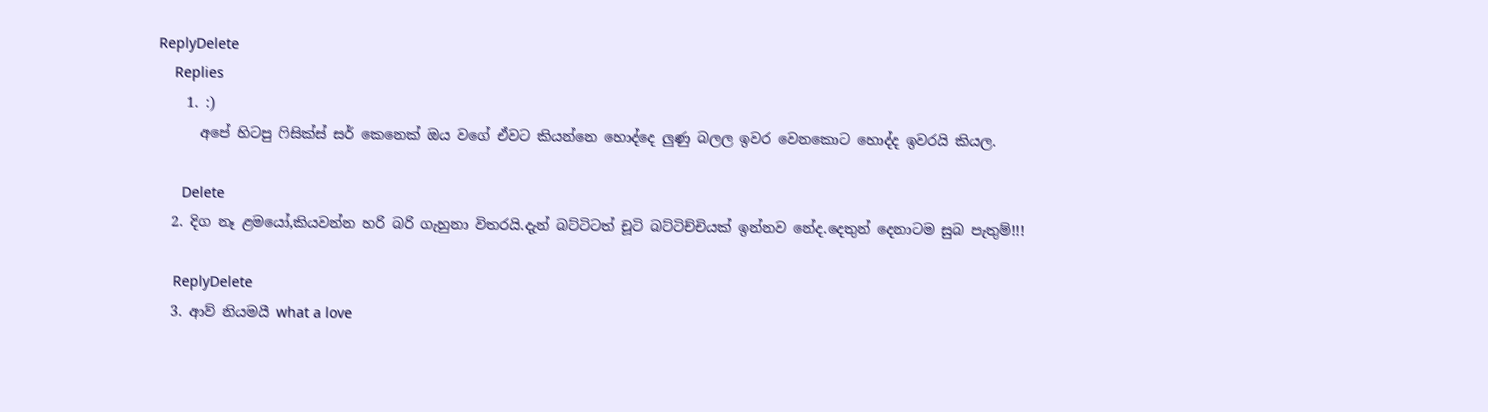ReplyDelete
    Replies
    1. :)
      අපේ හිටපු ෆිසික්ස් සර් කෙනෙක් ඔය වගේ ඒවට කියන්නෙ හොද්දෙ ලුණු බලල ඉවර වෙනකොට හොද්ද ඉවරයි කියල.

      Delete
  2. දිග නෑ ළමයෝ,කියවන්න හරි බරි ගැහුනා විතරයි.දැන් බට්ටිටත් චූටි බට්ටිච්චියක් ඉන්නව නේද.දෙතුන් දෙනාටම සුබ පැතුම්!!!

    ReplyDelete
  3. ආව් නියමයී what a love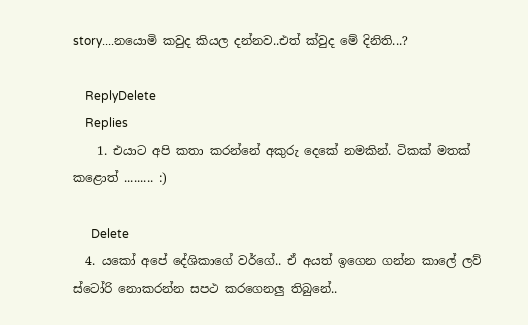story....නයොමි කවුද කියල දන්නව..එත් ක්වුද මේ දිනිති...?

    ReplyDelete
    Replies
    1. එයාට අපි කතා කරන්නේ අකුරු දෙකේ නමකින්. ටිකක් මතක් කළොත් ......... :)

      Delete
  4. යකෝ අපේ දේශිකාගේ වර්ගේ.. ඒ අයත් ඉගෙන ගන්න කාලේ ලව් ස්ටෝරි නොකරන්න සපථ කරගෙනලු තිබුනේ..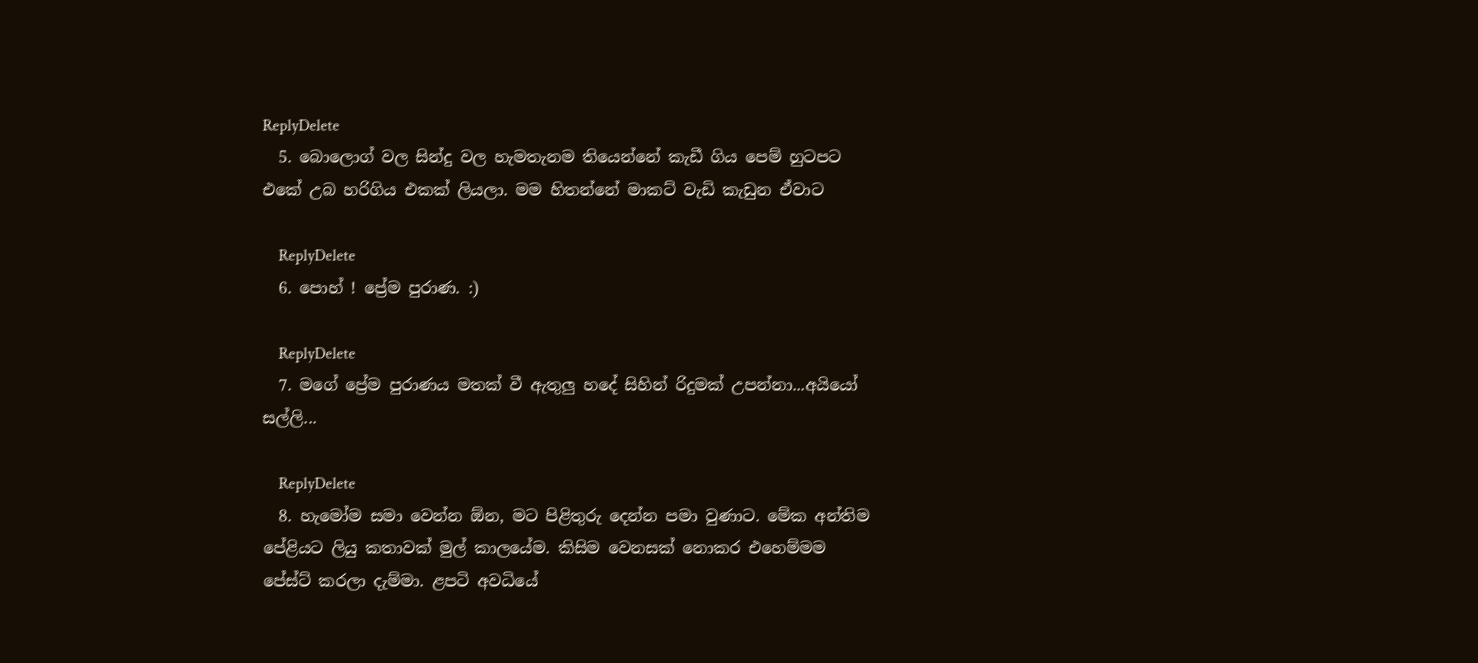ReplyDelete
  5. බොලොග් වල සින්දු වල හැමතැනම තියෙන්නේ කැඩී ගිය පෙම් හුටපට එකේ උබ හරිගිය එකක් ලියලා. මම හිතන්නේ මාකට් වැඩි කැඩුන ඒවාට

    ReplyDelete
  6. පොහ් ! ප්‍රේම පුරාණ. :)

    ReplyDelete
  7. මගේ ප්‍රේම පුරාණය මතක් වී ඇතුලු හදේ සිහින් රිදුමක් උපන්නා...අයියෝ සල්ලි...

    ReplyDelete
  8. හැමෝම සමා වෙන්න ඕන, මට පිළිතුරු දෙන්න පමා වුණාට. මේක අන්තිම පේළියට ලියු කතාවක් මුල් කාලයේම. කිසිම වෙනසක් නොකර එහෙම්මම පේස්ට් කරලා දැම්මා. ළපටි අවධියේ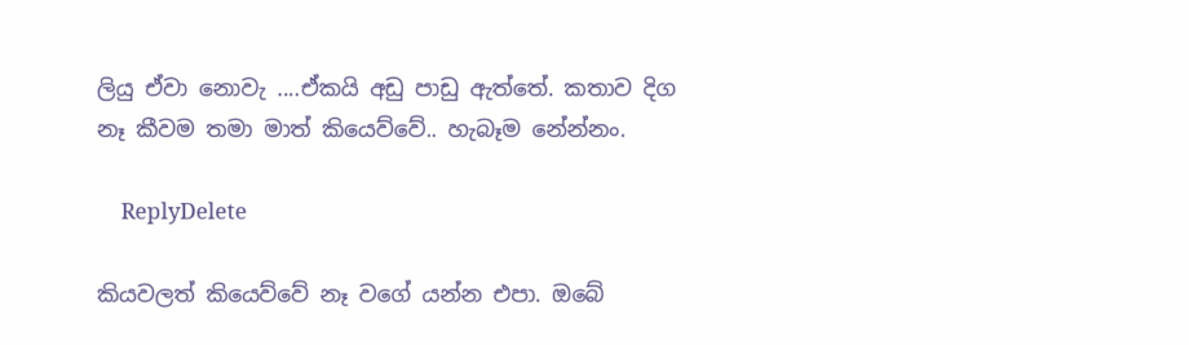ලියු ඒවා නොවැ ....ඒකයි අඩු පාඩු ඇත්තේ. කතාව දිග නෑ කීවම තමා මාත් කියෙව්වේ.. හැබෑම නේන්නං.

    ReplyDelete

කියවලත් කියෙව්වේ නෑ වගේ යන්න එපා. ඔබේ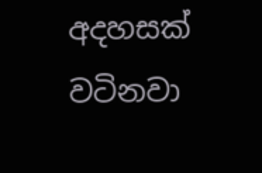අදහසක් වටිනවා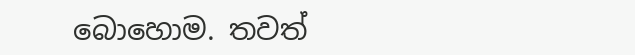බොහොම. තවත්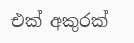එක් අකුරක්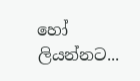හෝ ලියන්නට...